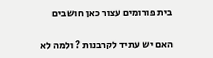בית פורומים עצור כאן חושבים

האם יש עתיד לקרבנות ? ולמה לא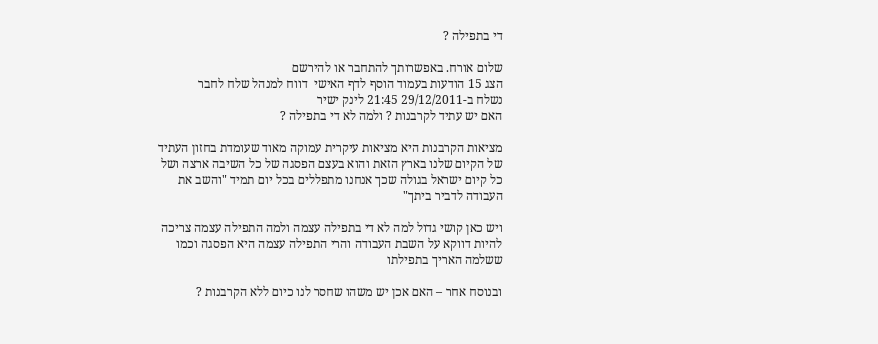די בתפילה ?

שלום אורח. באפשרותך להתחבר או להירשם
הצג 15 הודעות בעמוד הוסף לדף האישי  דווח למנהל שלח לחבר
נשלח ב-29/12/2011 21:45 לינק ישיר
האם יש עתיד לקרבנות ? ולמה לא די בתפילה ?

מציאות הקרבנות היא מציאות עיקרית עמוקה מאוד שעומדת בחזון העתיד של הקיום שלנו בארץ הזאת והוא בעצם הפסגה של כל השיבה ארצה ושל כל קיום ישראל בגולה שכך אנחנו מתפללים בכל יום תמיד "והשב את העבודה לדביר ביתך"

ויש כאן קושי גדול למה לא די בתפילה עצמה ולמה התפילה עצמה צריכה להיות דווקא על השבת העבודה והרי התפילה עצמה היא הפסגה וכמו ששלמה האריך בתפילתו

ובנוסח אחר – האם אכן יש משהו שחסר לנו כיום ללא הקרבנות ?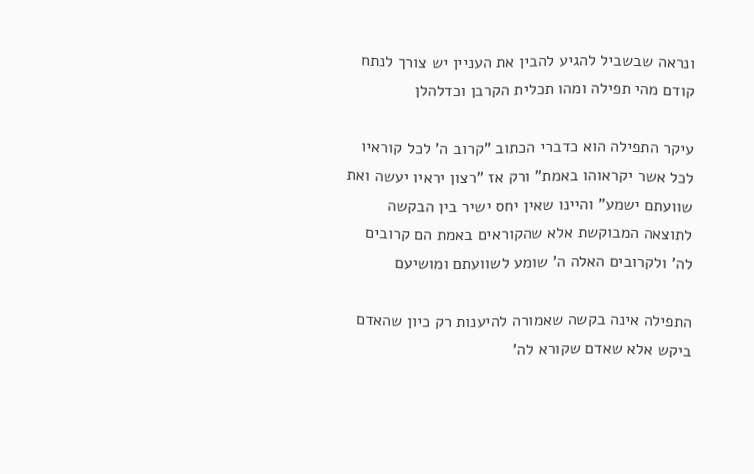ונראה שבשביל להגיע להבין את העניין יש צורך לנתח קודם מהי תפילה ומהו תכלית הקרבן וכדלהלן

עיקר התפילה הוא כדברי הכתוב "קרוב ה' לכל קוראיו לכל אשר יקראוהו באמת" ורק אז "רצון יראיו יעשה ואת שוועתם ישמע" והיינו שאין יחס ישיר בין הבקשה לתוצאה המבוקשת אלא שהקוראים באמת הם קרובים לה' ולקרובים האלה ה' שומע לשוועתם ומושיעם

התפילה אינה בקשה שאמורה להיענות רק כיון שהאדם ביקש אלא שאדם שקורא לה'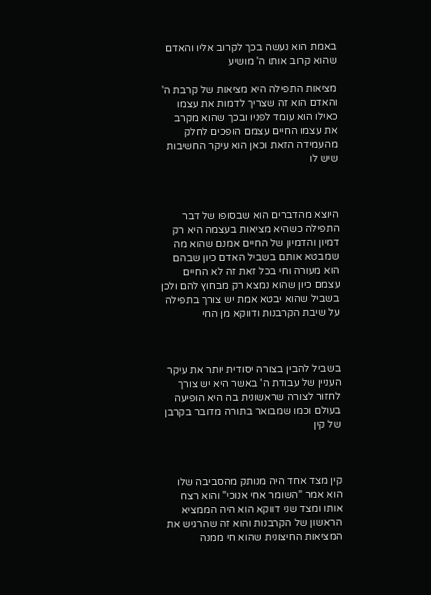באמת הוא נעשה בכך לקרוב אליו והאדם שהוא קרוב אותו ה' מושיע

מציאות התפילה היא מציאות של קרבת ה' והאדם הוא זה שצריך לדמות את עצמו כאילו הוא עומד לפניו ובכך שהוא מקרב את עצמו החיים עצמם הופכים לחלק מהעמידה הזאת וכאן הוא עיקר החשיבות שיש לו



היוצא מהדברים הוא שבסופו של דבר התפילה כשהיא מציאות בעצמה היא רק דמיון והדמיון של החיים אמנם שהוא מה שמבטא אותם בשביל האדם כיון שבהם הוא מעורה וחי בכל זאת זה לא החיים עצמם כיון שהוא נמצא רק מבחוץ להם ולכן בשביל שהוא יבטא אמת יש צורך בתפילה על שיבת הקרבנות ודווקא מן החי



בשביל להבין בצורה יסודית יותר את עיקר העניין של עבודת ה' באשר היא יש צורך לחזור לצורה שראשונית בה היא הופיעה בעולם וכמו שמבואר בתורה מדובר בקרבן של קין



קין מצד אחד היה מנותק מהסביבה שלו הוא אמר "השומר אחי אנוכי" והוא רצח אותו ומצד שני דווקא הוא היה הממציא הראשון של הקרבנות והוא זה שהרגיש את המציאות החיצונית שהוא חי ממנה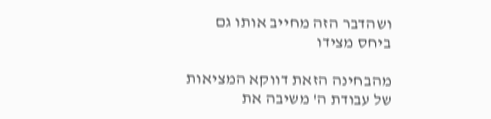ושהדבר הזה מחייב אותו גם ביחס מצידו

מהבחינה הזאת דווקא המציאות של עבודת ה' משיבה את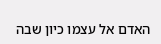האדם אל עצמו כיון שבה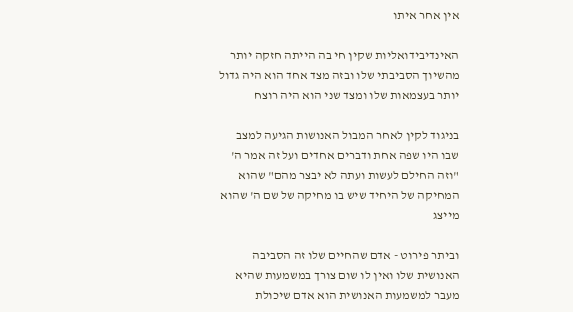אין אחר איתו

האינדיבידואליות שקין חי בה הייתה חזקה יותר מהשיוך הסביבתי שלו ובזה מצד אחד הוא היה גדול  יותר בעצמאות שלו ומצד שני הוא היה רוצח

בניגוד לקין לאחר המבול האנושות הגיעה למצב שבו היו שפה אחת ודברים אחדים ועל זה אמר ה' "וזה החילם לעשות ועתה לא יבצר מהם" שהוא המחיקה של היחיד שיש בו מחיקה של שם ה' שהוא מייצג

וביתר פירוט - אדם שהחיים שלו זה הסביבה האנושית שלו ואין לו שום צורך במשמעות שהיא מעבר למשמעות האנושית הוא אדם שיכולת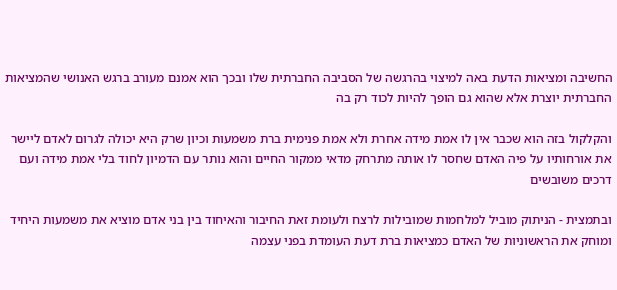החשיבה ומציאות הדעת באה למיצוי בהרגשה של הסביבה החברתית שלו ובכך הוא אמנם מעורב ברגש האנושי שהמציאות החברתית יוצרת אלא שהוא גם הופך להיות לכוד רק בה

והקלקול בזה הוא שכבר אין לו אמת מידה אחרת ולא אמת פנימית ברת משמעות וכיון שרק היא יכולה לגרום לאדם ליישר את אורחותיו על פיה האדם שחסר לו אותה מתרחק מדאי ממקור החיים והוא נותר עם הדמיון לחוד בלי אמת מידה ועם דרכים משובשים

ובתמצית - הניתוק מוביל למלחמות שמובילות לרצח ולעומת זאת החיבור והאיחוד בין בני אדם מוציא את משמעות היחיד ומוחק את הראשוניות של האדם כמציאות ברת דעת העומדת בפני עצמה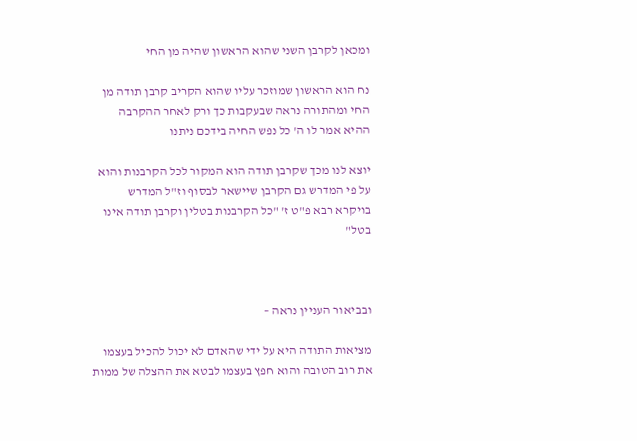ומכאן לקרבן השני שהוא הראשון שהיה מן החי

נח הוא הראשון שמוזכר עליו שהוא הקריב קרבן תודה מן החי ומהתורה נראה שבעקבות כך ורק לאחר ההקרבה ההיא אמר לו ה' כל נפש החיה בידכם ניתנו

יוצא לנו מכך שקרבן תודה הוא המקור לכל הקרבנות והוא על פי המדרש גם הקרבן שיישאר לבסוף וז"ל המדרש בויקרא רבא פ"ט ז' "כל הקרבנות בטלין וקרבן תודה אינו בטל"



ובביאור העניין נראה –

מציאות התודה היא על ידי שהאדם לא יכול להכיל בעצמו את רוב הטובה והוא חפץ בעצמו לבטא את ההצלה של ממות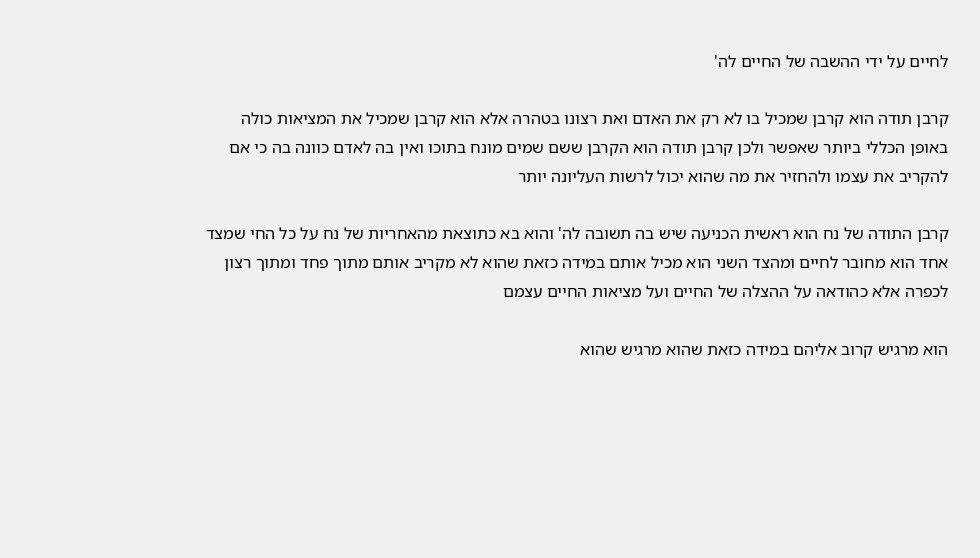לחיים על ידי ההשבה של החיים לה'

קרבן תודה הוא קרבן שמכיל בו לא רק את האדם ואת רצונו בטהרה אלא הוא קרבן שמכיל את המציאות כולה באופן הכללי ביותר שאפשר ולכן קרבן תודה הוא הקרבן ששם שמים מונח בתוכו ואין בה לאדם כוונה בה כי אם להקריב את עצמו ולהחזיר את מה שהוא יכול לרשות העליונה יותר

קרבן התודה של נח הוא ראשית הכניעה שיש בה תשובה לה' והוא בא כתוצאת מהאחריות של נח על כל החי שמצד אחד הוא מחובר לחיים ומהצד השני הוא מכיל אותם במידה כזאת שהוא לא מקריב אותם מתוך פחד ומתוך רצון לכפרה אלא כהודאה על ההצלה של החיים ועל מציאות החיים עצמם

הוא מרגיש קרוב אליהם במידה כזאת שהוא מרגיש שהוא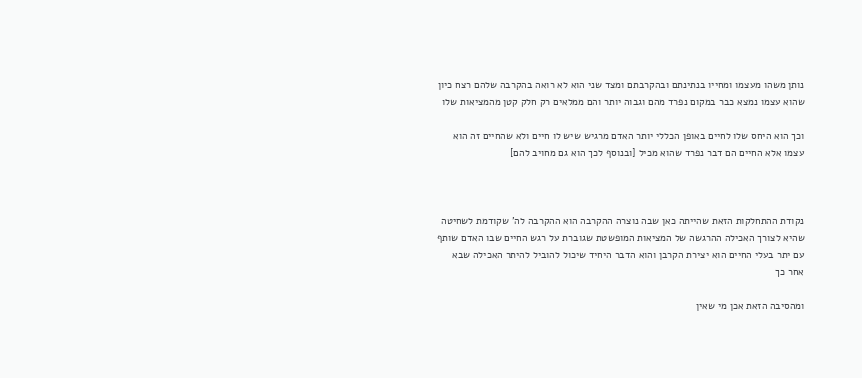נותן משהו מעצמו ומחייו בנתינתם ובהקרבתם ומצד שני הוא לא רואה בהקרבה שלהם רצח כיון שהוא עצמו נמצא כבר במקום נפרד מהם וגבוה יותר והם ממלאים רק חלק קטן מהמציאות שלו

וכך הוא היחס שלו לחיים באופן הכללי יותר האדם מרגיש שיש לו חיים ולא שהחיים זה הוא עצמו אלא החיים הם דבר נפרד שהוא מכיל [ובנוסף לכך הוא גם מחויב להם]



נקודת ההתחלקות הזאת שהייתה כאן שבה נוצרה ההקרבה הוא ההקרבה לה' שקודמת לשחיטה שהיא לצורך האכילה ההרגשה של המציאות המופשטת שגוברת על רגש החיים שבו האדם שותף עם יתר בעלי החיים הוא יצירת הקרבן והוא הדבר היחיד שיכול להוביל להיתר האכילה שבא אחר כך

ומהסיבה הזאת אכן מי שאין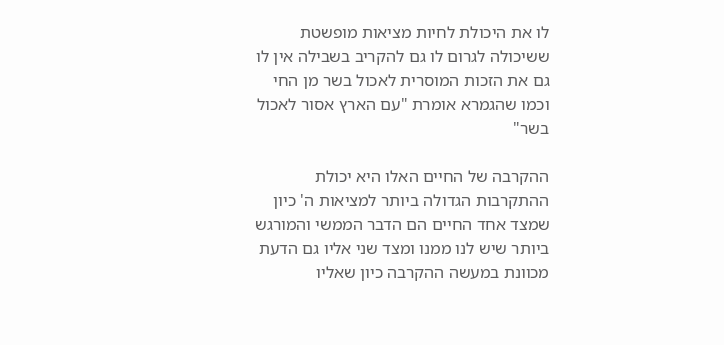לו את היכולת לחיות מציאות מופשטת ששיכולה לגרום לו גם להקריב בשבילה אין לו גם את הזכות המוסרית לאכול בשר מן החי וכמו שהגמרא אומרת "עם הארץ אסור לאכול בשר"

ההקרבה של החיים האלו היא יכולת ההתקרבות הגדולה ביותר למציאות ה' כיון שמצד אחד החיים הם הדבר הממשי והמורגש ביותר שיש לנו ממנו ומצד שני אליו גם הדעת מכוונת במעשה ההקרבה כיון שאליו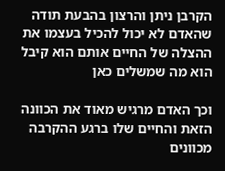הקרבן ניתן והרצון בהבעת תודה שהאדם לא יכול להכיל בעצמו את ההצלה של החיים אותם הוא קיבל הוא מה שמשלים כאן

וכך האדם מרגיש מאוד את הכוונה הזאת והחיים שלו ברגע ההקרבה מכוונים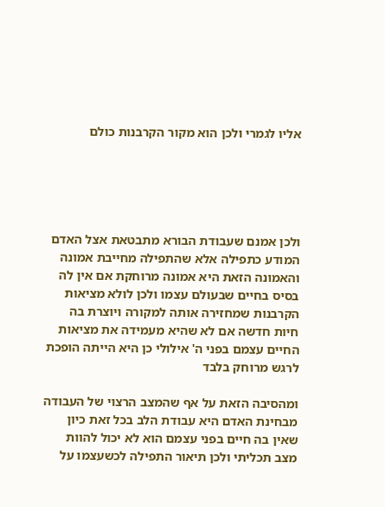אליו לגמרי ולכן הוא מקור הקרבנות כולם





ולכן אמנם שעבודת הבורא מתבטאת אצל האדם המודע כתפילה אלא שהתפילה מחייבת אמונה והאמונה הזאת היא אמונה מרוחקת אם אין לה בסיס בחיים שבעולם עצמו ולכן לולא מציאות הקרבנות שמחזירה אותה למקורה ויוצרת בה חיות חדשה אם לא שהיא מעמידה את מציאות החיים עצמם בפני ה' אילולי כן היא הייתה הופכת לרגש מרוחק בלבד

ומהסיבה הזאת על אף שהמצב הרצוי של העבודה מבחינת האדם היא עבודת הלב בכל זאת כיון שאין בה חיים בפני עצמם הוא לא יכול להוות מצב תכליתי ולכן תיאור התפילה לכשעצמו על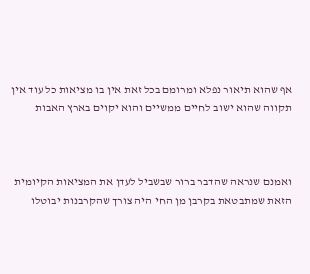אף שהוא תיאור נפלא ומרומם בכל זאת אין בו מציאות כל עוד אין תקווה שהוא ישוב לחיים ממשיים והוא יקוים בארץ האבות



ואמנם שנראה שהדבר ברור שבשביל לעדן את המציאות הקיומית הזאת שמתבטאת בקרבן מן החי היה צורך שהקרבנות יבוטלו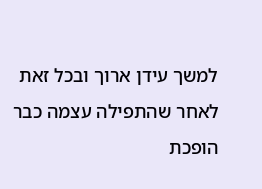למשך עידן ארוך ובכל זאת לאחר שהתפילה עצמה כבר הופכת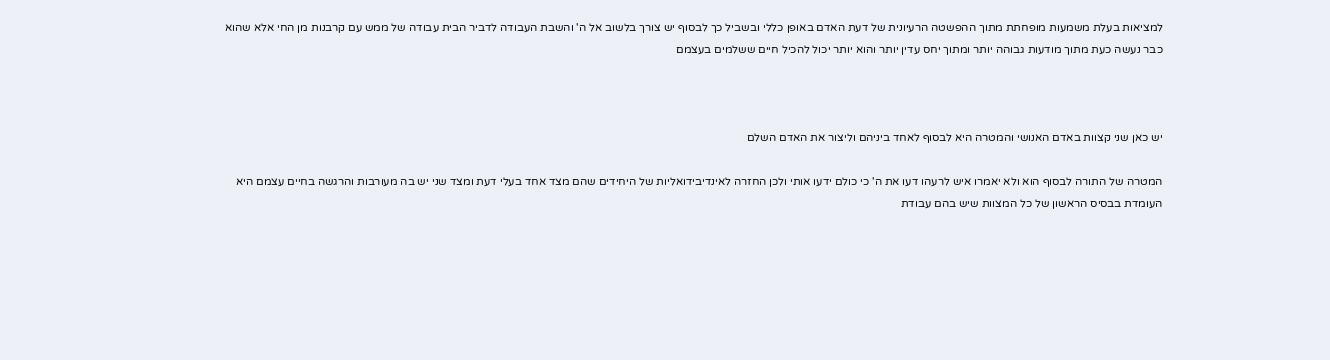למציאות בעלת משמעות מופחתת מתוך ההפשטה הרעיונית של דעת האדם באופן כללי ובשביל כך לבסוף יש צורך בלשוב אל ה' והשבת העבודה לדביר הבית עבודה של ממש עם קרבנות מן החי אלא שהוא כבר נעשה כעת מתוך מודעות גבוהה יותר ומתוך יחס עדין יותר והוא יותר יכול להכיל חיים ששלמים בעצמם



יש כאן שני קצוות באדם האנושי והמטרה היא לבסוף לאחד ביניהם וליצור את האדם השלם

המטרה של התורה לבסוף הוא ולא יאמרו איש לרעהו דעו את ה' כי כולם ידעו אותי ולכן החזרה לאינדיבידואליות של היחידים שהם מצד אחד בעלי דעת ומצד שני יש בה מעורבות והרגשה בחיים עצמם היא העומדת בבסיס הראשון של כל המצוות שיש בהם עבודת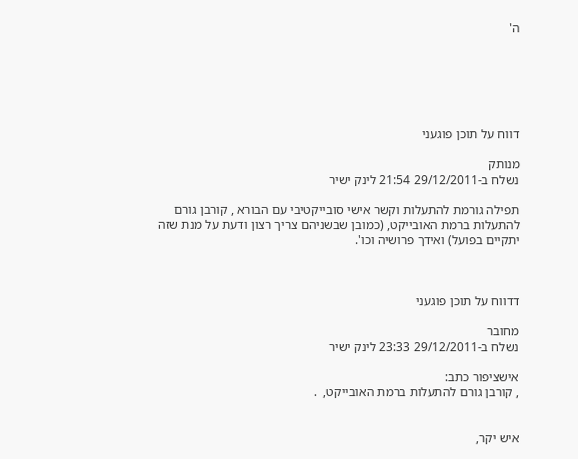ה'






דווח על תוכן פוגעני

מנותק
נשלח ב-29/12/2011 21:54 לינק ישיר

תפילה גורמת להתעלות וקשר אישי סובייקטיבי עם הבורא , קורבן גורם להתעלות ברמת האובייקט, (כמובן שבשניהם צריך רצון ודעת על מנת שזה יתקיים בפועל) ואידך פרושיה וכו'.



דדווח על תוכן פוגעני

מחובר
נשלח ב-29/12/2011 23:33 לינק ישיר

אישציפור כתב:
, קורבן גורם להתעלות ברמת האובייקט,  .


איש יקר,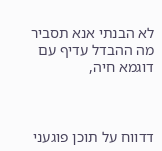לא הבנתי אנא תסביר מה ההבדל עדיף עם דוגמא חיה,



דדווח על תוכן פוגעני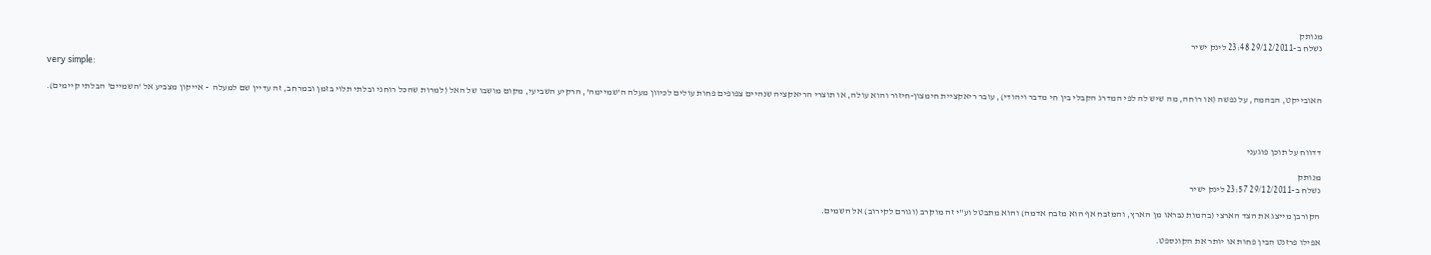מנותק
נשלח ב-29/12/2011 23:48 לינק ישיר

very simple:

האובייקט, הבהמה, על נפשה (או רוחה, מה שיש לה לפי המדרג הקבלי בין חי מדבר ויהודי), עובר ריאקציית חימצון-חיזור והוא עולה, או תוצרי הריאקציה שנהיים צפופים פחות עולים לכיוון מעלה ה'שמיימה', הרקיע השביעי, מקום מושבו של האל (למרות שהכל רוחני ובלתי תלוי בזמן ובמרחב, זה עדיין שם למעלה  - אייקון מצביע אל 'השמיים' הבלתי קיימים).



דדווח על תוכן פוגעני

מנותק
נשלח ב-29/12/2011 23:57 לינק ישיר

הקורבן מייצג את הצד הארצי (בהמות נבראו מן הארץ, והמזבח אף הוא מזבח אדמה) והוא מתבטל וע"י זה מוקרב (וגורם לקירוב) אל השמים.

אפילו פרזנט הבין פחות או יותר את הקונספט.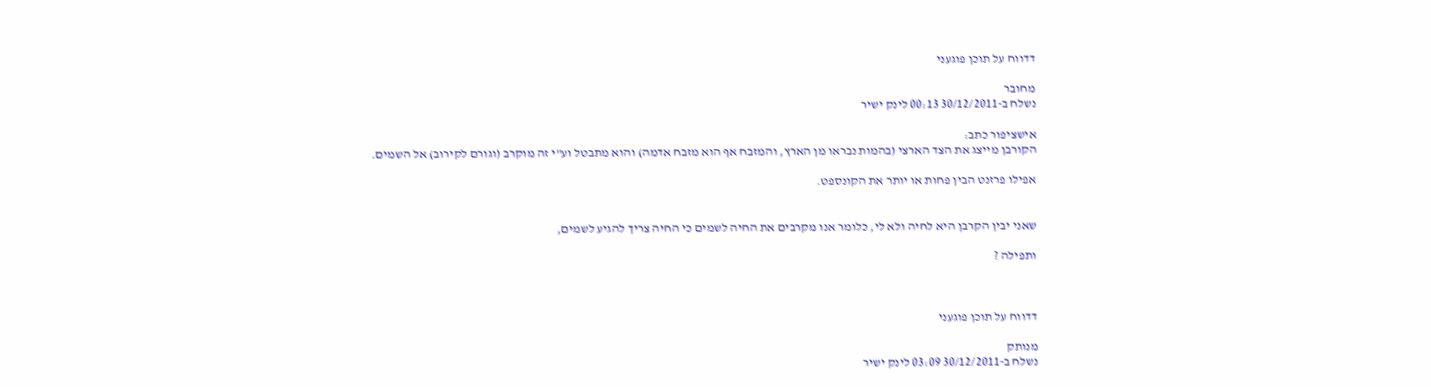דדווח על תוכן פוגעני

מחובר
נשלח ב-30/12/2011 00:13 לינק ישיר

אישציפור כתב:
הקורבן מייצג את הצד הארצי (בהמות נבראו מן הארץ, והמזבח אף הוא מזבח אדמה) והוא מתבטל וע"י זה מוקרב (וגורם לקירוב) אל השמים.

אפילו פרזנט הבין פחות או יותר את הקונספט.


שאני יבין הקרבן היא לחיה ולא לי, כלומר אנו מקרבים את החיה לשמים כי החיה צריך להגיע לשמים,

ותפילה ?



דדווח על תוכן פוגעני

מנותק
נשלח ב-30/12/2011 03:09 לינק ישיר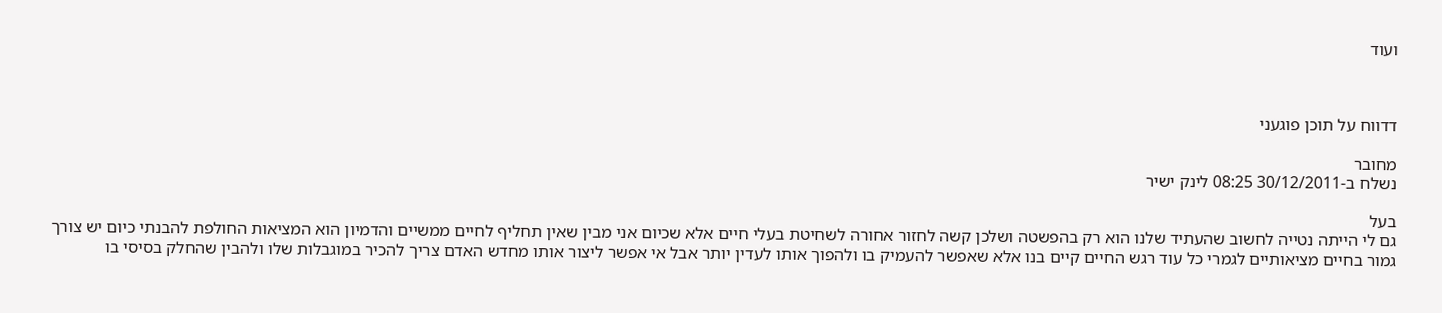ועוד



דדווח על תוכן פוגעני

מחובר
נשלח ב-30/12/2011 08:25 לינק ישיר

בעל
גם לי הייתה נטייה לחשוב שהעתיד שלנו הוא רק בהפשטה ושלכן קשה לחזור אחורה לשחיטת בעלי חיים אלא שכיום אני מבין שאין תחליף לחיים ממשיים והדמיון הוא המציאות החולפת להבנתי כיום יש צורך גמור בחיים מציאותיים לגמרי כל עוד רגש החיים קיים בנו אלא שאפשר להעמיק בו ולהפוך אותו לעדין יותר אבל אי אפשר ליצור אותו מחדש האדם צריך להכיר במוגבלות שלו ולהבין שהחלק בסיסי בו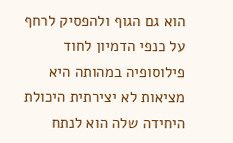הוא גם הגוף ולהפסיק לרחף על כנפי הדמיון לחוד
פילוסופיה במהותה היא מציאות לא יצירתית היכולת היחידה שלה הוא לנתח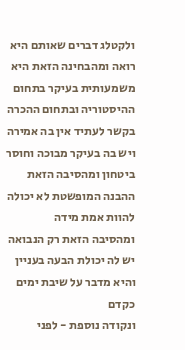ולקטלג דברים שאותם היא רואה ומהבחינה הזאת היא משמעותית בעיקר בתחום ההיסטוריה ובתחום ההכרה בקשר לעתיד אין בה אמירה ויש בה בעיקר מבוכה וחוסר ביטחון ומהסיבה הזאת ההבנה המופשטת לא יכולה להוות אמת מידה
ומהסיבה הזאת רק הנבואה יש לה יכולת הבעה בעניין והיא מדבר על שיבת ימים כקדם
ונקודה נוספת - לפני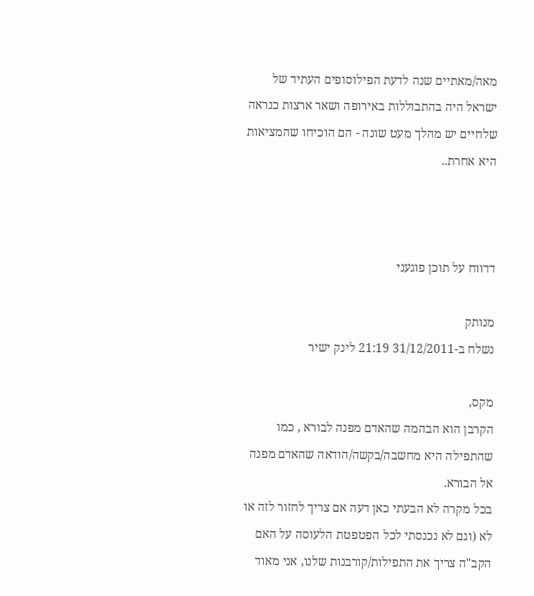מאה/מאתיים שנה לדעת הפילוסופים העתיד של ישראל היה בהתבוללות באירופה ושאר ארצות כנראה שלחיים יש מהלך מעט שונה - הם הוכיחו שהמציאות היא אחרת..



דדווח על תוכן פוגעני

מנותק
נשלח ב-31/12/2011 21:19 לינק ישיר

מקס,
הקרבן הוא הבהמה שהאדם מפנה לבורא , כמו שהתפילה היא מחשבה/בקשה/הודאה שהאדם מפנה אל הבורא.
בכל מקרה לא הבעתי כאן דעה אם צריך לחזור לזה או לא (וגם לא נכנסתי לכל הפטפטת הלעוסה על האם הקב"ה צריך את התפילות/קורבנות שלנו, אני מאוד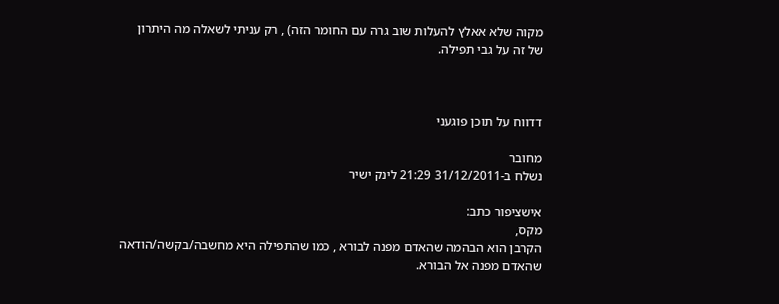מקוה שלא אאלץ להעלות שוב גרה עם החומר הזה) , רק עניתי לשאלה מה היתרון של זה על גבי תפילה.



דדווח על תוכן פוגעני

מחובר
נשלח ב-31/12/2011 21:29 לינק ישיר

אישציפור כתב:
מקס,
הקרבן הוא הבהמה שהאדם מפנה לבורא , כמו שהתפילה היא מחשבה/בקשה/הודאה שהאדם מפנה אל הבורא.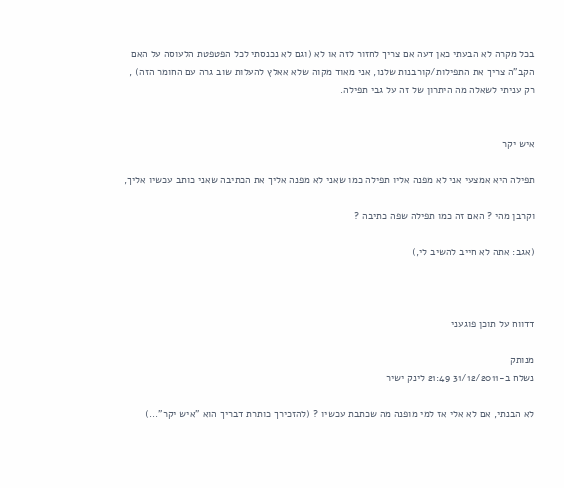בכל מקרה לא הבעתי כאן דעה אם צריך לחזור לזה או לא (וגם לא נכנסתי לכל הפטפטת הלעוסה על האם הקב"ה צריך את התפילות/קורבנות שלנו, אני מאוד מקוה שלא אאלץ להעלות שוב גרה עם החומר הזה) , רק עניתי לשאלה מה היתרון של זה על גבי תפילה.


איש יקר

תפילה היא אמצעי אני לא מפנה אליו תפילה כמו שאני לא מפנה אליך את הכתיבה שאני כותב עכשיו אליך,

וקרבן מהי ? האם זה כמו תפילה שפה כתיבה ?

(אגב: אתה לא חייב להשיב לי,)



דדווח על תוכן פוגעני

מנותק
נשלח ב-31/12/2011 21:49 לינק ישיר

לא הבנתי, אם לא אלי אז למי מופנה מה שכתבת עכשיו ? (להזכירך כותרת דבריך הוא "איש יקר"...)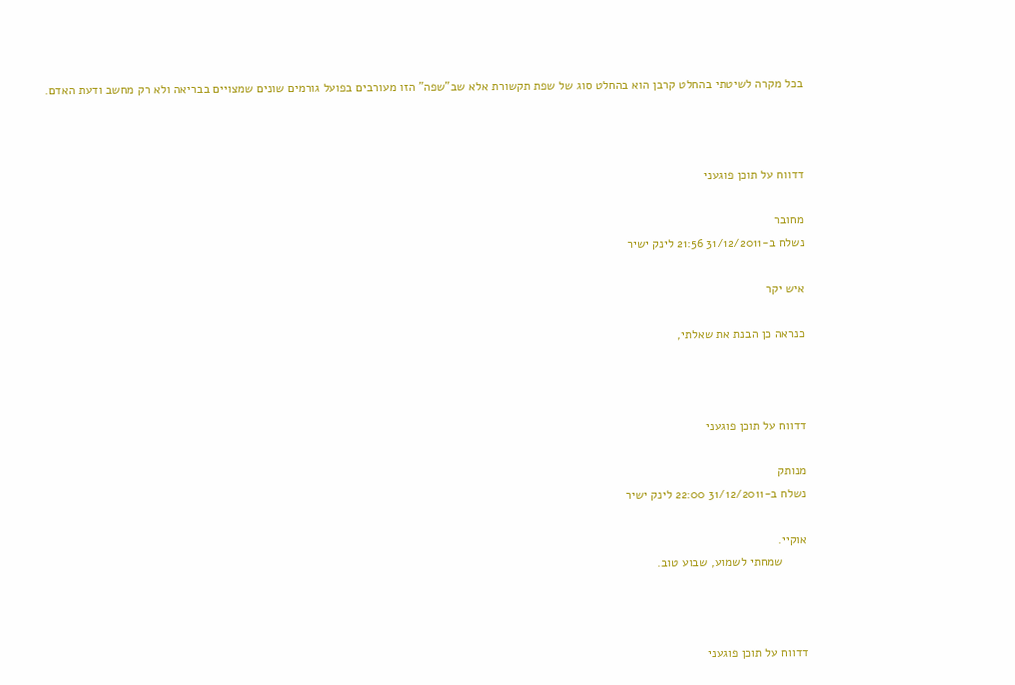בכל מקרה לשיטתי בהחלט קרבן הוא בהחלט סוג של שפת תקשורת אלא שב"שפה" הזו מעורבים בפועל גורמים שונים שמצויים בבריאה ולא רק מחשב ודעת האדם.



דדווח על תוכן פוגעני

מחובר
נשלח ב-31/12/2011 21:56 לינק ישיר

איש יקר

כנראה כן הבנת את שאלתי,



דדווח על תוכן פוגעני

מנותק
נשלח ב-31/12/2011 22:00 לינק ישיר

אוקיי.
       שמחתי לשמוע, שבוע טוב.



דדווח על תוכן פוגעני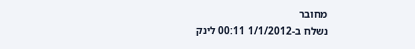מחובר
נשלח ב-1/1/2012 00:11 לינק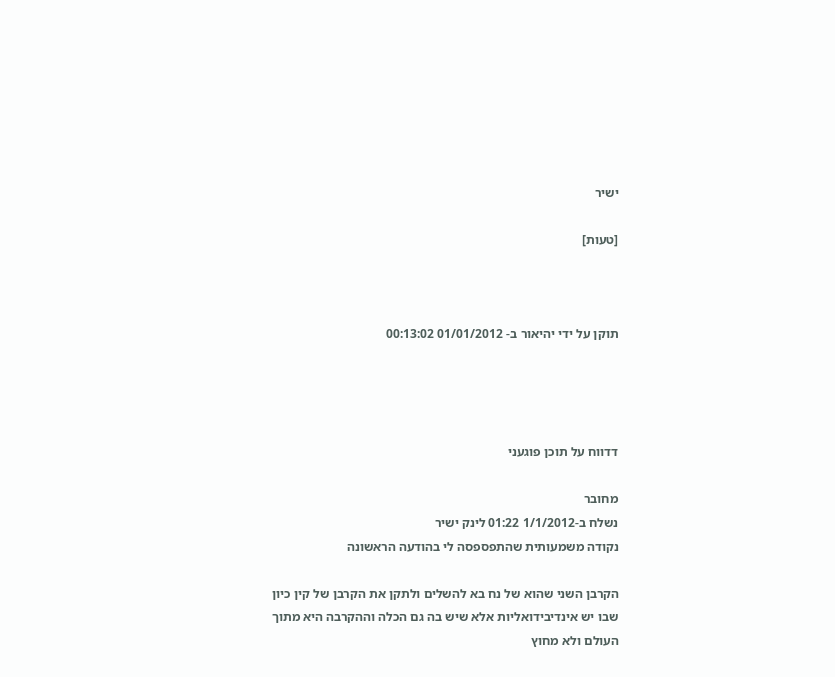ישיר

[טעות]



תוקן על ידי יהיאור ב- 01/01/2012 00:13:02




דדווח על תוכן פוגעני

מחובר
נשלח ב-1/1/2012 01:22 לינק ישיר
נקודה משמעותית שהתפספסה לי בהודעה הראשונה

הקרבן השני שהוא של נח בא להשלים ולתקן את הקרבן של קין כיון שבו יש אינדיבידואליות אלא שיש בה גם הכלה וההקרבה היא מתוך העולם ולא מחוץ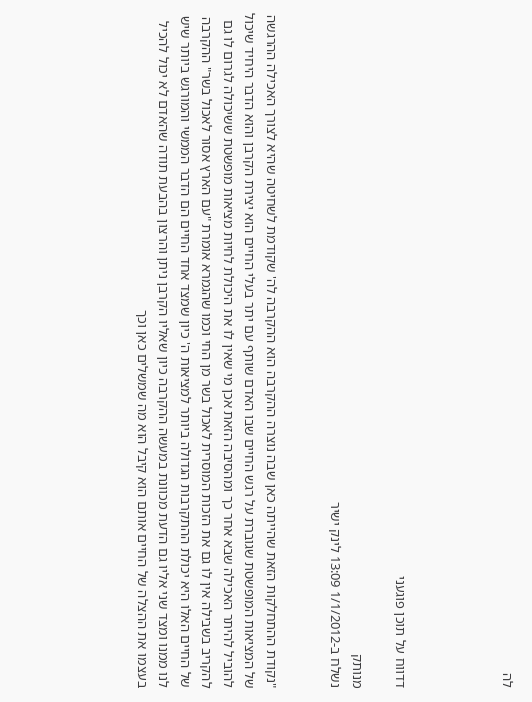לה




דדווח על תוכן פוגעני

מנותק
נשלח ב-1/1/2012 13:09 לינק ישיר


"נקודת ההתחלקות הזאת שהייתה כאן שבה נוצרה ההקרבה הוא ההקרבה לה' שקודמת לשחיטה שהיא לצורך האכילה ההרגשה של המציאות המופשטת שגוברת על רגש החיים שבו האדם שותף עם יתר בעלי החיים הוא יצירת הקרבן והוא הדבר היחיד שיכול להוביל להיתר האכילה שבא אחר כך ומהסיבה הזאת אכן מי שאין לו את היכולת לחיות מציאות מופשטת ששיכולה לגרום לו גם להקריב בשבילה אין לו גם את הזכות המוסרית לאכול בשר מן החי וכמו שהגמרא אומרת "עם הארץ אסור לאכול בשר" ההקרבה של החיים האלו היא יכולת ההתקרבות הגדולה ביותר למציאות ה' כיון שמצד אחד החיים הם הדבר הממשי והמורגש ביותר שיש לנו ממנו ומצד שני אליו גם הדעת מכוונת במעשה ההקרבה כיון שאליו הקרבן ניתן והרצון בהבעת תודה שהאדם לא יכול להכיל בעצמו את ההצלה של החיים אותם הוא קיבל הוא מה שמשלים כאן וכך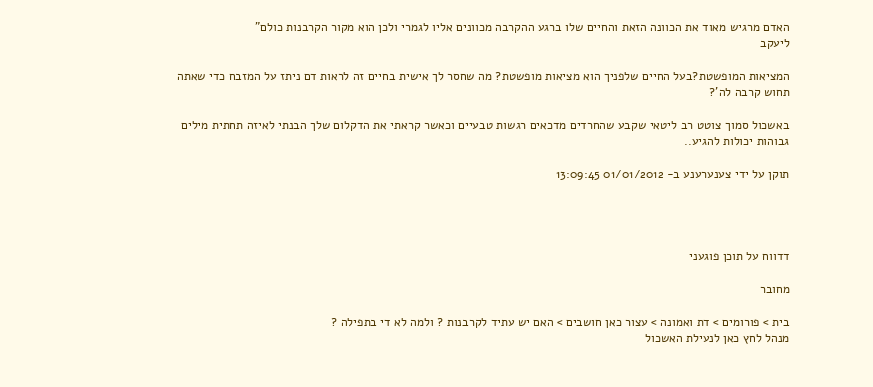האדם מרגיש מאוד את הכוונה הזאת והחיים שלו ברגע ההקרבה מכוונים אליו לגמרי ולכן הוא מקור הקרבנות כולם"
ליעקב

המציאות המופשטת?בעל החיים שלפניך הוא מציאות מופשטת? מה שחסר לך אישית בחיים זה לראות דם ניתז על המזבח כדי שאתה תחוש קרבה לה'?

באשכול סמוך צוטט רב ליטאי שקבע שהחרדים מדכאים רגשות טבעיים וכאשר קראתי את הדקלום שלך הבנתי לאיזה תחתית מילים גבוהות יכולות להגיע..

תוקן על ידי צענערענע ב- 01/01/2012 13:09:45




דדווח על תוכן פוגעני

מחובר

בית > פורומים > דת ואמונה > עצור כאן חושבים > האם יש עתיד לקרבנות ? ולמה לא די בתפילה ?
מנהל לחץ כאן לנעילת האשכול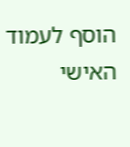הוסף לעמוד האישי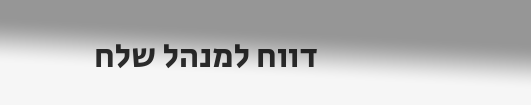דווח למנהל שלח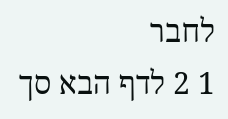לחבר
1 2 לדף הבא סך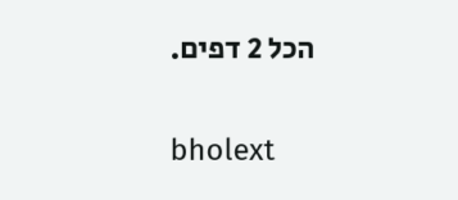הכל 2 דפים.

bholext